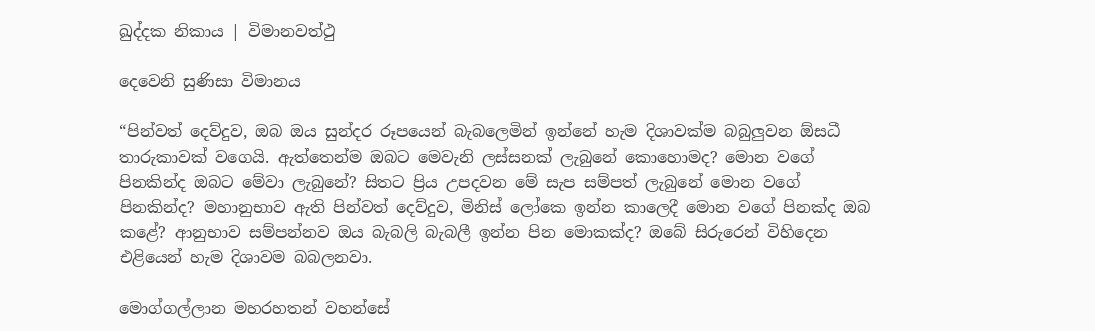ඛුද්දක නිකාය | විමානවත්ථු

දෙවෙනි සුණිසා විමානය

“පින්වත් දෙව්දුව, ඔබ ඔය සුන්දර රූපයෙන් බැබලෙමින් ඉන්නේ හැම දිශාවක්ම බබුලුවන ඕසධී තාරුකාවක් වගෙයි. ඇත්තෙන්ම ඔබට මෙවැනි ලස්සනක් ලැබුනේ කොහොමද? මොන වගේ පිනකින්ද ඔබට මේවා ලැබුනේ? සිතට ප්‍රිය උපදවන මේ සැප සම්පත් ලැබුනේ මොන වගේ පිනකින්ද? මහානුභාව ඇති පින්වත් දෙව්දුව, මිනිස් ලෝකෙ ඉන්න කාලෙදී මොන වගේ පිනක්ද ඔබ කළේ? ආනුභාව සම්පන්නව ඔය බැබලි බැබලී ඉන්න පින මොකක්ද? ඔබේ සිරුරෙන් විහිදෙන එළියෙන් හැම දිශාවම බබලනවා.

මොග්ගල්ලාන මහරහතන් වහන්සේ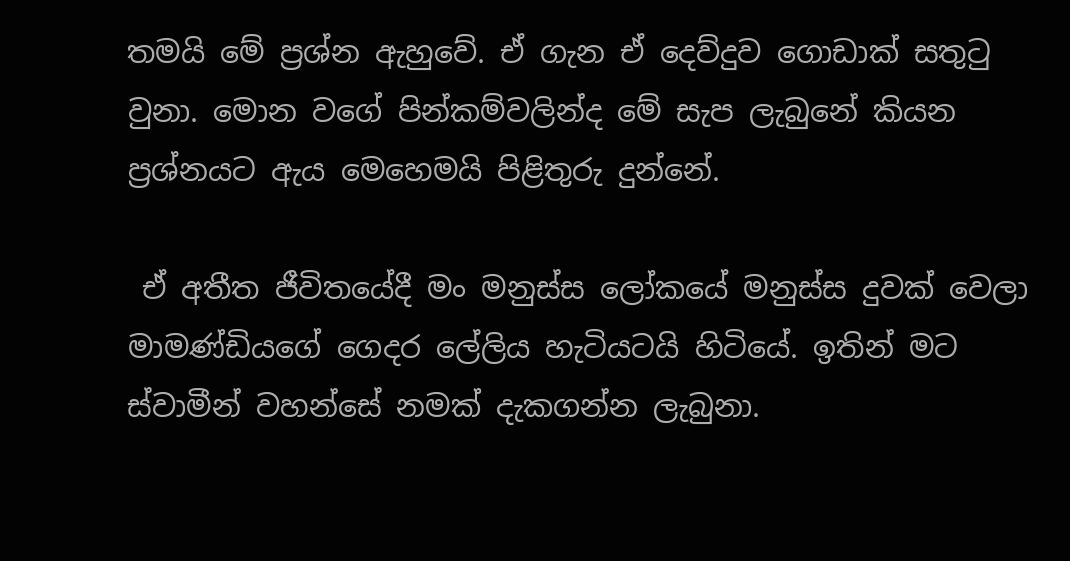තමයි මේ ප්‍රශ්න ඇහුවේ. ඒ ගැන ඒ දෙව්දුව ගොඩාක් සතුටු වුනා. මොන වගේ පින්කම්වලින්ද මේ සැප ලැබුනේ කියන ප්‍රශ්නයට ඇය මෙහෙමයි පිළිතුරු දුන්නේ.

 ඒ අතීත ජීවිතයේදී මං මනුස්ස ලෝකයේ මනුස්ස දුවක් වෙලා මාමණ්ඩියගේ ගෙදර ලේලිය හැටියටයි හිටියේ. ඉතින් මට ස්වාමීන් වහන්සේ නමක් දැකගන්න ලැබුනා.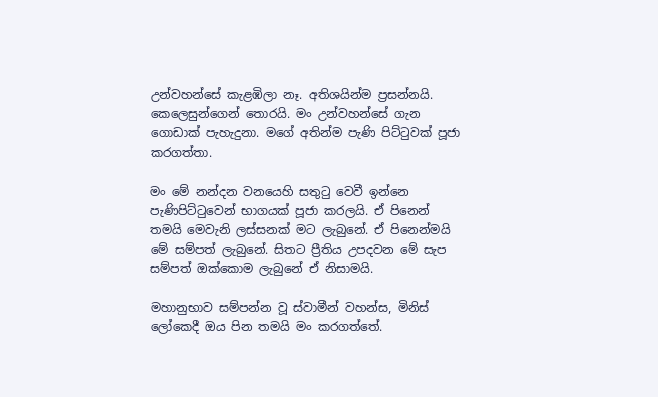උන්වහන්සේ කැළඹිලා නෑ. අතිශයින්ම ප්‍රසන්නයි. කෙලෙසුන්ගෙන් තොරයි. මං උන්වහන්සේ ගැන ගොඩාක් පැහැදුනා. මගේ අතින්ම පැණි පිට්ටුවක් පූජා කරගත්තා.

මං මේ නන්දන වනයෙහි සතුටු වෙවී ඉන්නෙ පැණිපිට්ටුවෙන් භාගයක් පූජා කරලයි. ඒ පිනෙන් තමයි මෙවැනි ලස්සනක් මට ලැබුනේ. ඒ පිනෙන්මයි මේ සම්පත් ලැබුනේ. සිතට ප්‍රීතිය උපදවන මේ සැප සම්පත් ඔක්කොම ලැබුනේ ඒ නිසාමයි.

මහානුභාව සම්පන්න වූ ස්වාමීන් වහන්ස, මිනිස් ලෝකෙදී ඔය පින තමයි මං කරගත්තේ.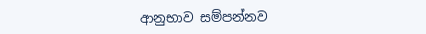ආනුභාව සම්පන්නව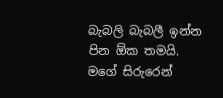බැබලි බැබලී ඉන්න පින ඕක තමයි. මගේ සිරුරෙන්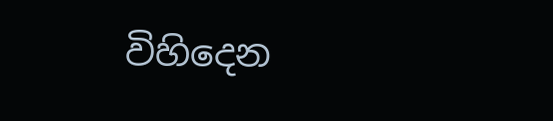විහිදෙන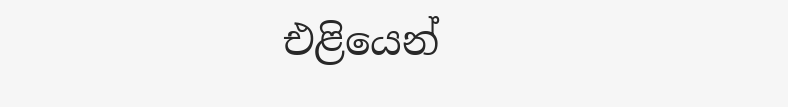එළියෙන්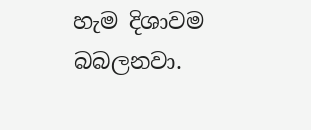හැම දිශාවම බබලනවා.